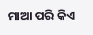ମାଆ ପରି କିଏ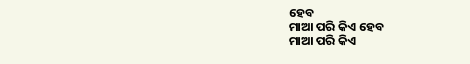ହେବ
ମାଆ ପରି କିଏ ହେବ
ମାଆ ପରି କିଏ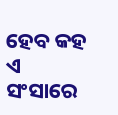ହେବ କହ ଏ ସଂସାରେ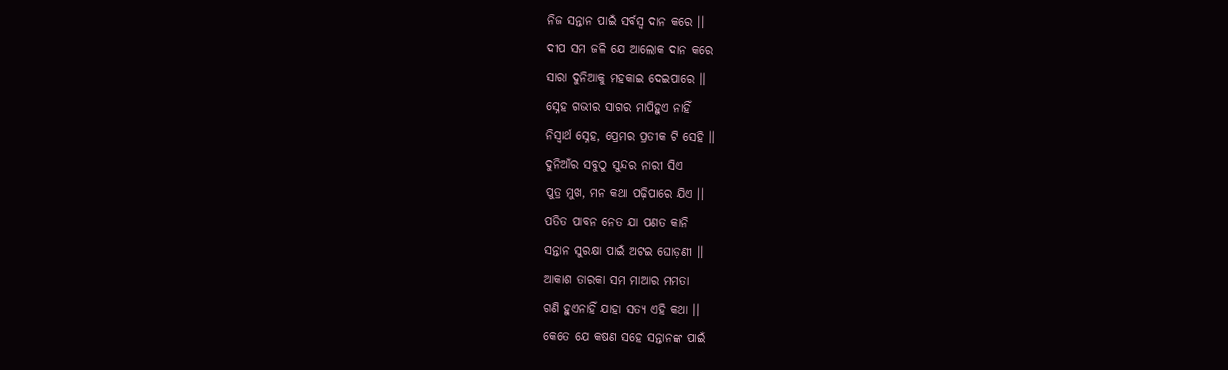ନିଜ ସନ୍ତାନ ପାଇଁ ସର୍ବସ୍ୱ ଦାନ କରେ ।।
ଦୀପ ସମ ଜଳି ଯେ ଆଲୋକ ଦାନ କରେ
ସାରା ଦୁନିଆକୁ ମହକାଇ ଦେଇପାରେ ।।
ସ୍ନେହ ଗଭୀର ସାଗର ମାପିହୁଏ ନାହିଁ
ନିସ୍ୱାର୍ଥ ସ୍ନେହ, ପ୍ରେମର ପ୍ରତୀକ ଟି ସେହି ।।
ଦୁନିଆଁର ସବୁଠୁ ସୁନ୍ଦର ନାରୀ ସିଏ
ପୁତ୍ର ମୁଖ, ମନ କଥା ପଢ଼ିପାରେ ଯିଏ ।।
ପତିତ ପାବନ ନେତ ଯା ପଣତ କାନି
ସନ୍ତାନ ସୁରକ୍ଷା ପାଇଁ ଅଟଇ ଘୋଡ଼ଣୀ ।।
ଆକାଶ ତାରକା ସମ ମାଆର ମମତା
ଗଣି ହୁଏନାହିଁ ଯାହା ସତ୍ୟ ଏହି କଥା ।।
କେତେ ଯେ କଷଣ ସହେ ସନ୍ତାନଙ୍କ ପାଇଁ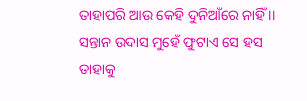ତାହାପରି ଆଉ କେହି ଦୁନିଆଁରେ ନାହିଁ ।।
ସନ୍ତାନ ଉଦାସ ମୁହେଁ ଫୁଟାଏ ସେ ହସ
ତାହାକୁ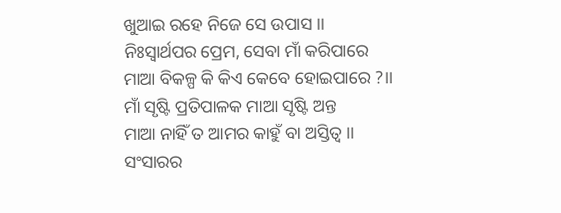ଖୁଆଇ ରହେ ନିଜେ ସେ ଉପାସ ।।
ନିଃସ୍ୱାର୍ଥପର ପ୍ରେମ, ସେବା ମାଁ କରିପାରେ
ମାଆ ବିକଳ୍ପ କି କିଏ କେବେ ହୋଇପାରେ ?।।
ମାଁ ସୃଷ୍ଟି ପ୍ରତିପାଳକ ମାଆ ସୃଷ୍ଟି ଅନ୍ତ
ମାଆ ନାହିଁ ତ ଆମର କାହୁଁ ବା ଅସ୍ତିତ୍ବ ।।
ସଂସାରର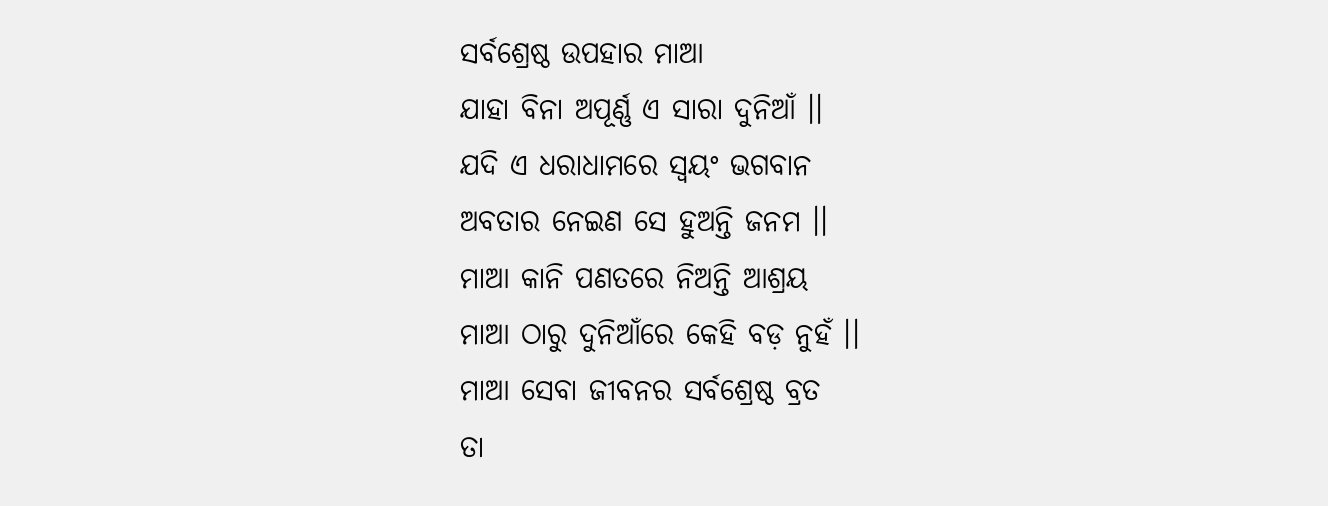ସର୍ବଶ୍ରେଷ୍ଠ ଉପହାର ମାଆ
ଯାହା ବିନା ଅପୂର୍ଣ୍ଣ ଏ ସାରା ଦୁନିଆଁ ।।
ଯଦି ଏ ଧରାଧାମରେ ସ୍ୱୟଂ ଭଗବାନ
ଅବତାର ନେଇଣ ସେ ହୁଅନ୍ତି ଜନମ ।।
ମାଆ କାନି ପଣତରେ ନିଅନ୍ତି ଆଶ୍ରୟ
ମାଆ ଠାରୁ ଦୁନିଆଁରେ କେହି ବଡ଼ ନୁହଁ ।।
ମାଆ ସେବା ଜୀବନର ସର୍ବଶ୍ରେଷ୍ଠ ବ୍ରତ
ତା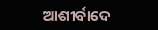ଆଶୀର୍ବାଦେ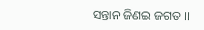ସନ୍ତାନ ଜିଣଇ ଜଗତ ।।